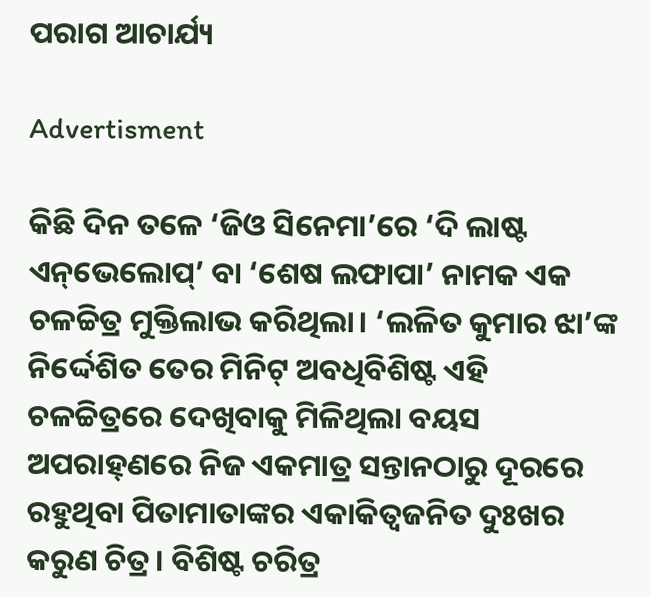ପରାଗ ଆଚାର୍ଯ୍ୟ

Advertisment

କିଛି ଦିନ ତଳେ ‘ଜିଓ ସିନେମା’ରେ ‘ଦି ଲାଷ୍ଟ ଏନ୍‌ଭେଲୋପ୍’ ବା ‘ଶେଷ ଲଫାପା’ ନାମକ ଏକ ଚଳଚ୍ଚିତ୍ର ମୁକ୍ତିଲାଭ କରିଥିଲା। ‘ଲଳିତ କୁମାର ଝା’ଙ୍କ ନିର୍ଦ୍ଦେଶିତ ତେର ମିନିଟ୍ ଅବଧିବିଶିଷ୍ଟ ଏହି ଚଳଚ୍ଚିତ୍ରରେ ଦେଖିବାକୁ ମିଳିଥିଲା ବୟସ ଅପରାହ୍‌ଣରେ ନିଜ ଏକମାତ୍ର ସନ୍ତାନଠାରୁ ଦୂରରେ ରହୁଥିବା ପିତାମାତାଙ୍କର ଏକାକିତ୍ବଜନିତ ଦୁଃଖର କରୁଣ ଚିତ୍ର। ବିଶିଷ୍ଟ ଚରିତ୍ର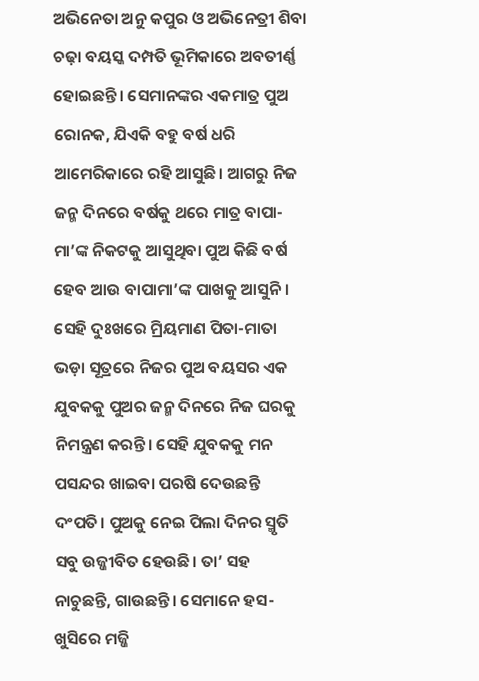ଅଭିନେତା ଅନୁ କପୁର ଓ ଅଭିନେତ୍ରୀ ଶିବା ଚଢ଼ା ବୟସ୍କ ଦମ୍ପତି ଭୂମିକାରେ ଅବତୀର୍ଣ୍ଣ ହୋଇଛନ୍ତି। ସେମାନଙ୍କର ଏକମାତ୍ର ପୁଅ ରୋନକ, ଯିଏକି ବହୁ ବର୍ଷ ଧରି ଆମେରିକାରେ ରହି ଆସୁଛି। ଆଗରୁ ନିଜ ଜନ୍ମ ଦିନରେ ବର୍ଷକୁ ଥରେ ମାତ୍ର ବାପା-ମା’ଙ୍କ ନିକଟକୁ ଆସୁଥିବା ପୁଅ କିଛି ବର୍ଷ ହେବ ଆଉ ବାପାମା’ଙ୍କ ପାଖକୁ ଆସୁନି। ସେହି ଦୁଃଖରେ ମ୍ରିୟମାଣ ପିତା-ମାତା ଭଡ଼ା ସୂତ୍ରରେ ନିଜର ପୁଅ ବୟସର ଏକ ଯୁବକକୁ ପୁଅର ଜନ୍ମ ଦିନରେ ନିଜ ଘରକୁ ନିମନ୍ତ୍ରଣ କରନ୍ତି। ସେହି ଯୁବକକୁ ମନ ପସନ୍ଦର ଖାଇବା ପରଷି ଦେଉଛନ୍ତି ଦଂପତି। ପୁଅକୁ ନେଇ ପିଲା ଦିନର ସ୍ମୃତି ସବୁ ଉଜ୍ଜୀବିତ ହେଉଛି। ତା’ ସହ ନାଚୁଛନ୍ତି, ଗାଉଛନ୍ତି। ସେମାନେ ହସ-ଖୁସିରେ ମଜ୍ଜି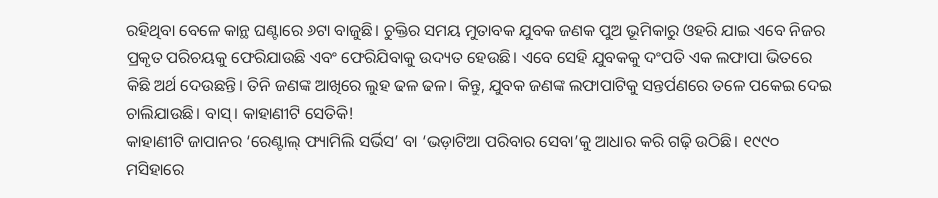ରହିଥିବା ବେଳେ କାନ୍ଥ ଘଣ୍ଟାରେ ୬ଟା ବାଜୁଛି। ଚୁକ୍ତିର ସମୟ ମୁତାବକ ଯୁବକ ଜଣକ ପୁଅ ଭୂମିକାରୁ ଓହରି ଯାଇ ଏବେ ନିଜର ପ୍ରକୃତ ପରିଚୟକୁ ଫେରିଯାଉଛି ଏବଂ ଫେରିଯିବାକୁ ଉଦ୍ୟତ ହେଉଛି। ଏବେ ସେହି ଯୁବକକୁ ଦଂପତି ଏକ ଲଫାପା ଭିତରେ କିଛି ଅର୍ଥ ଦେଉଛନ୍ତି। ତିନି ଜଣଙ୍କ ଆଖିରେ ଲୁହ ଢଳ ଢଳ। କିନ୍ତୁ, ଯୁବକ ଜଣଙ୍କ ଲଫାପାଟିକୁ ସନ୍ତର୍ପଣରେ ତଳେ ପକେଇ ଦେଇ ଚାଲିଯାଉଛି। ବାସ୍। କାହାଣୀଟି ସେତିକି!
କାହାଣୀଟି ଜାପାନର ‘ରେଣ୍ଟାଲ୍ ଫ୍ୟାମିଲି ସର୍ଭିସ’ ବା ‘ଭଡ଼ାଟିଆ ପରିବାର ସେବା’କୁ ଆଧାର କରି ଗଢ଼ି ଉଠିଛି। ୧୯୯୦ ମସିହାରେ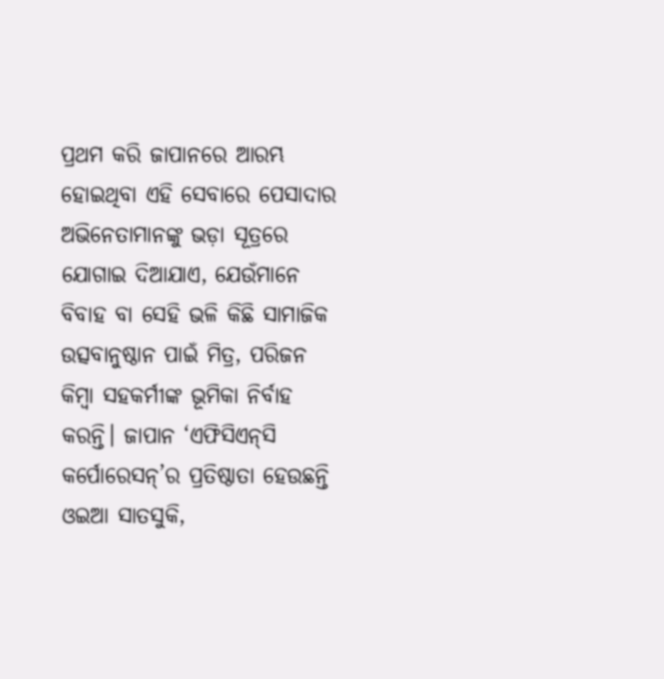ପ୍ରଥମ କରି ଜାପାନରେ ଆରମ୍ଭ ହୋଇଥିବା ଏହି ସେବାରେ ପେସାଦାର ଅଭିନେତାମାନଙ୍କୁ ଭଡ଼ା ସୂତ୍ରରେ ଯୋଗାଇ ଦିଆଯାଏ, ଯେଉଁମାନେ ବିବାହ ବା ସେହି ଭଳି କିଛି ସାମାଜିକ ଉତ୍ସବାନୁଷ୍ଠାନ ପାଇଁ ମିତ୍ର, ପରିଜନ କିମ୍ବା ସହକର୍ମୀଙ୍କ ଭୂମିକା ନିର୍ବାହ କରନ୍ତି। ଜାପାନ ‘ଏଫିସିଏନ୍‌ସି କର୍ପୋରେସନ୍’ର ପ୍ରତିଷ୍ଠାତା ହେଉଛନ୍ତି ଓଇଆ ସାତସୁକି,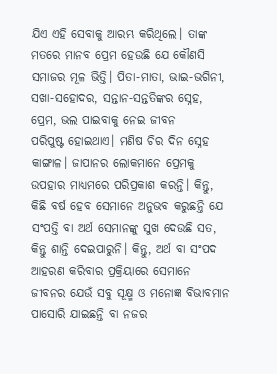ଯିଏ ଏହି ସେବାକୁ ଆରମ୍ଭ କରିଥିଲେ। ତାଙ୍କ ମତରେ ମାନବ ପ୍ରେମ ହେଉଛି ଯେ କୌଣସି ସମାଜର ମୂଳ ଭିତ୍ତି। ପିତା-ମାତା, ଭାଇ-ଭଗିନୀ, ସଖା-ସହୋଦର, ସନ୍ତାନ-ସନ୍ତତିଙ୍କର ସ୍ନେହ, ପ୍ରେମ, ଭଲ ପାଇବାକୁ ନେଇ ଜୀବନ ପରିପୁଷ୍ଟ ‌ହୋଇଥାଏ। ମଣିଷ ଚିର ଦିନ ସ୍ନେହ କାଙ୍ଗାଳ। ଜାପାନର ଲୋକମାନେ ପ୍ରେମକୁ ଉପହାର ମାଧ୍ୟମରେ ପରିପ୍ରକାଶ କରନ୍ତି। କିନ୍ତୁ, କିଛି ବର୍ଷ ହେବ ସେମାନେ ଅନୁଭବ କରୁଛନ୍ତି ଯେ ସଂପତ୍ତି ବା ଅର୍ଥ ସେମାନଙ୍କୁ ସୁଖ ଦେଉଛି ସତ, କିନ୍ତୁ ଶାନ୍ତି ଦେଇପାରୁନି। କିନ୍ତୁ, ଅର୍ଥ ବା ସଂପଦ ଆହରଣ କରିବାର ପ୍ରକ୍ରିୟାରେ ସେମାନେ ଜୀବନର ଯେଉଁ ସବୁ ସୂକ୍ଷ୍ମ ଓ ମନୋଜ୍ଞ ବିଭାବମାନ ପାସୋରି ଯାଇଛନ୍ତି ବା ନଜର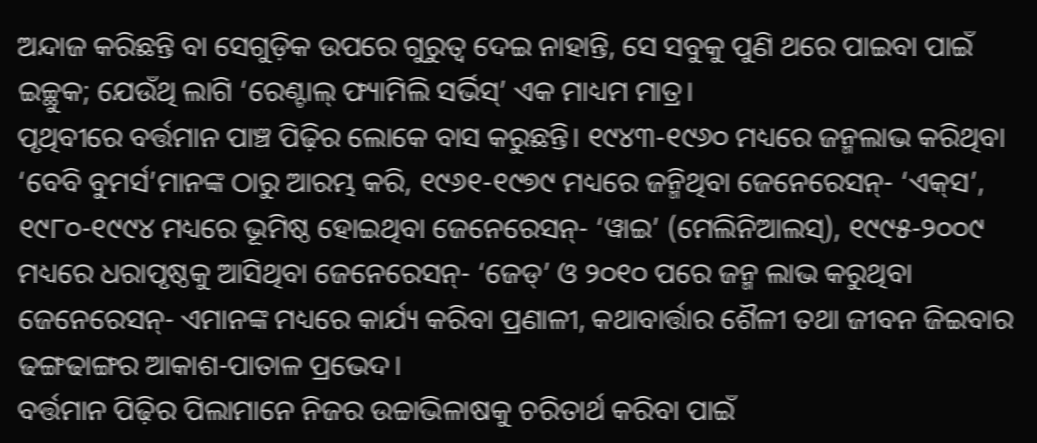ଅନ୍ଦାଜ କରିଛନ୍ତି ବା ସେଗୁଡ଼ିକ ଉପରେ ଗୁରୁତ୍ବ ଦେଇ ନାହାନ୍ତି, ସେ ସବୁକୁ ପୁଣି ଥରେ ପାଇବା ପାଇଁ ଇଚ୍ଛୁକ; ଯେଉଁଥି ଲାଗି ‘ରେଣ୍ଟାଲ୍ ଫ୍ୟାମିଲି ସର୍ଭିସ୍’ ଏକ ମାଧ୍ୟମ ମାତ୍ର।
ପୃଥିବୀରେ ବର୍ତ୍ତମାନ ପାଞ୍ଚ ପିଢ଼ିର ଲୋକେ ବାସ କରୁଛନ୍ତି। ୧୯୪୩-୧୯୬୦ ମଧ୍ୟରେ ଜନ୍ମଲାଭ କରିଥିବା ‘ବେବି ବୁମର୍ସ’ମାନଙ୍କ ଠାରୁ ଆରମ୍ଭ କରି, ୧୯୬୧-୧୯୭୯ ମଧ୍ୟରେ ଜନ୍ମିଥିବା ଜେନେରେସନ୍- ‘ଏକ୍‌ସ’, ୧୯୮୦-୧୯୯୪ ମଧ୍ୟରେ ଭୂମିଷ୍ଠ ହୋଇଥିବା ଜେନେରେସନ୍- ‘ୱାଇ’ (ମେଲିନିଆଲସ୍), ୧୯୯୫-୨୦୦୯ ମଧ୍ୟରେ ଧରାପୃଷ୍ଠକୁ ଆସିଥିବା ଜେନେରେସନ୍- ‘ଜେଡ୍’ ଓ ୨୦୧୦ ପରେ ଜନ୍ମ ଲାଭ କରୁଥିବା ଜେନେରେସନ୍- ଏମାନଙ୍କ ମଧ୍ୟରେ କାର୍ଯ୍ୟ କରିବା ପ୍ରଣାଳୀ, କଥାବାର୍ତ୍ତାର ଶୈଳୀ ତଥା ଜୀବନ ଜିଇବାର ଢଙ୍ଗଢାଙ୍ଗର ଆକାଶ-ପାତାଳ ପ୍ରଭେଦ।
ବର୍ତ୍ତମାନ ପିଢ଼ିର ପିଲାମାନେ ନିଜର ଉଚ୍ଚାଭିଳାଷକୁ ଚରିତାର୍ଥ କରିବା ପାଇଁ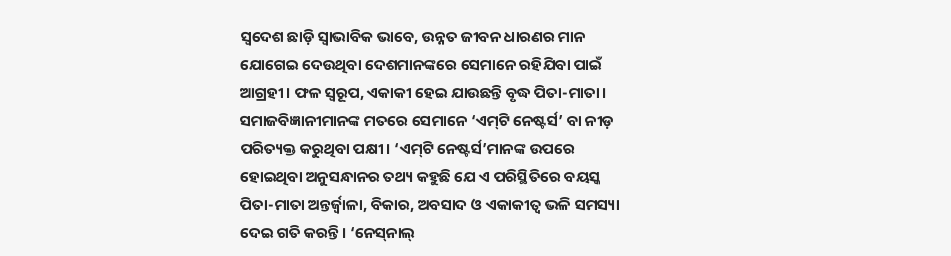ସ୍ବଦେଶ ଛାଡ଼ି ସ୍ବାଭାବିକ ଭାବେ, ଉନ୍ନତ ଜୀବନ ଧାରଣର ମାନ ଯୋଗେଇ ଦେଉଥିବା ଦେଶମାନଙ୍କରେ ସେମାନେ ରହିଯିବା ପାଇଁ ଆଗ୍ରହୀ। ଫଳ ସ୍ବରୂପ, ଏକାକୀ ହେଇ ଯାଉଛନ୍ତି ବୃଦ୍ଧ ପିତା-ମାତା। ସମାଜବିଜ୍ଞାନୀମାନଙ୍କ ମତରେ ସେମାନେ ‘ଏମ୍‌ଟି ନେଷ୍ଟର୍ସ’ ବା ନୀଡ଼ ପରିତ୍ୟକ୍ତ କରୁଥିବା ପକ୍ଷୀ। ‘ଏମ୍‌ଟି ନେଷ୍ଟର୍ସ’ମାନଙ୍କ ଉପରେ ହୋଇଥିବା ଅନୁସନ୍ଧାନର ତଥ୍ୟ କହୁଛି ଯେ ଏ ପରିସ୍ଥିତିରେ ବୟସ୍କ ପିତା-ମାତା ଅନ୍ତର୍ଜ୍ବାଳା, ବିକାର, ଅବସାଦ ଓ ଏକାକୀତ୍ବ ଭଳି ସମସ୍ୟା ଦେଇ ଗତି କରନ୍ତି। ‘ନେସ୍‌ନାଲ୍‌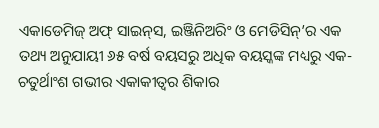ଏକାଡେମିଜ୍‌ ଅଫ୍‌ ସାଇନ୍‌ସ, ଇଞ୍ଜିନିଅରିଂ ଓ ମେଡିସିନ୍‌’ର ଏକ ତଥ୍ୟ ଅନୁଯାୟୀ ୬୫ ବର୍ଷ ବୟସରୁ ଅଧିକ ବୟସ୍କଙ୍କ ମଧ୍ୟରୁ ଏକ-ଚତୁର୍ଥାଂଶ ଗଭୀର ଏକାକୀତ୍ବର ଶିକାର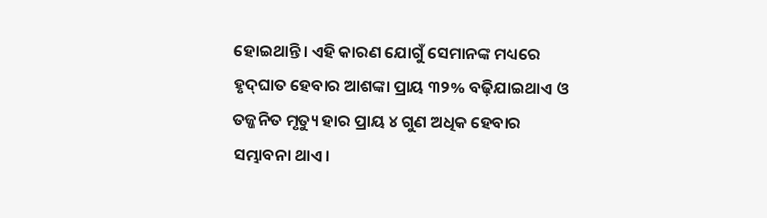ହୋଇଥାନ୍ତି। ଏହି କାରଣ ଯୋଗୁଁ ସେମାନଙ୍କ ମଧ୍ୟରେ ହୃଦ୍‌ଘାତ ହେବାର ଆଶଙ୍କା ପ୍ରାୟ ୩୨% ବଢ଼ିଯାଇଥାଏ ଓ ତଜ୍ଜନିତ ମୃତ୍ୟୁ ହାର ପ୍ରାୟ ୪ ଗୁଣ ଅଧିକ ହେବାର ସମ୍ଭାବନା ଥାଏ।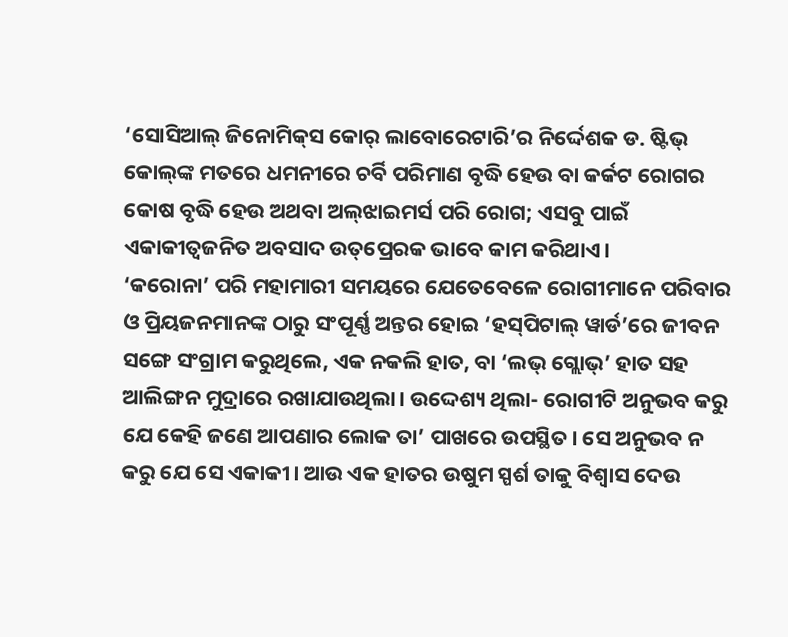‘ସୋସିଆଲ୍ ଜିନୋମିକ୍‌ସ କୋର୍‌ ଲାବୋରେଟାରି’ର ନିର୍ଦ୍ଦେଶକ ଡ. ଷ୍ଟିଭ୍‌ କୋଲ୍‌ଙ୍କ ମତରେ ଧମନୀରେ ଚର୍ବି ପରିମାଣ ବୃଦ୍ଧି ହେଉ ବା କର୍କଟ ରୋଗର କୋଷ ବୃଦ୍ଧି ହେଉ ଅଥବା ଅଲ୍‌ଝାଇମର୍ସ ପରି ରୋଗ; ଏସବୁ ପାଇଁ ଏକାକୀତ୍ବଜନିତ ଅବସାଦ ଉତ୍‌ପ୍ରେରକ ଭାବେ କାମ କରିଥାଏ।
‘କରୋନା’ ପ‌ରି ମହାମାରୀ ସମୟରେ ଯେତେବେଳେ ରୋଗୀମାନେ ପରିବାର ଓ ପ୍ରିୟଜନମାନଙ୍କ ଠାରୁ ସଂପୂର୍ଣ୍ଣ ଅନ୍ତର ହୋଇ ‘ହସ୍‌ପିଟାଲ୍‌ ୱାର୍ଡ’ରେ ଜୀବନ ସଙ୍ଗେ ସଂଗ୍ରାମ କରୁଥିଲେ, ଏକ ନକଲି ହାତ, ବା ‘ଲଭ୍‌ ଗ୍ଲୋଭ୍’ ହାତ ସହ ଆଲିଙ୍ଗନ ମୁଦ୍ରାରେ ରଖାଯାଉଥିଲା। ଉଦ୍ଦେଶ୍ୟ ଥିଲା- ରୋଗୀଟି ଅନୁଭବ କରୁ ଯେ କେହି ଜଣେ ଆପଣାର ଲୋକ ତା’ ପାଖରେ ଉପସ୍ଥିତ। ସେ ଅନୁଭବ ନ କରୁ ଯେ ସେ ଏକାକୀ। ଆଉ ଏକ ହାତର ଉଷୁମ ସ୍ପର୍ଶ ତାକୁ ବିଶ୍ବାସ ଦେଉ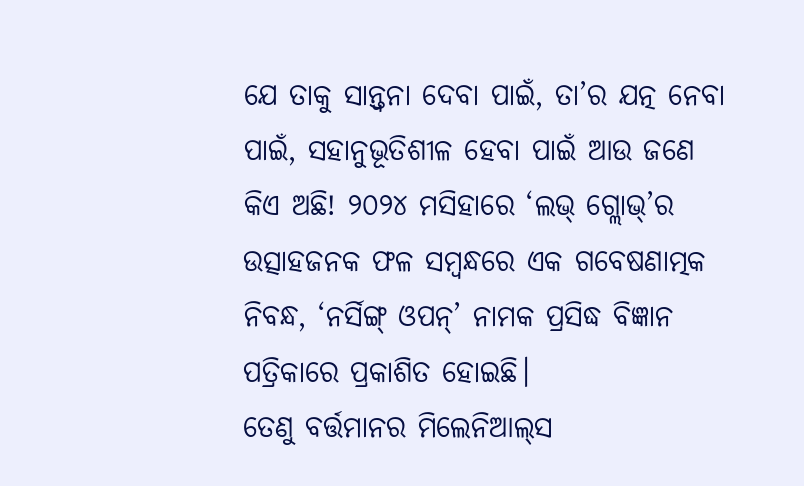ଯେ ତାକୁ ସାନ୍ତ୍ବନା ଦେବା ପାଇଁ, ତା’ର ଯତ୍ନ ନେବା ପାଇଁ, ସହାନୁଭୂତିଶୀଳ ହେବା ପାଇଁ ଆଉ ଜଣେ କିଏ ଅଛି! ୨୦୨୪ ମସିହାରେ ‘ଲଭ୍‌ ଗ୍ଲୋଭ୍’ର ଉତ୍ସାହଜନକ ଫଳ ସମ୍ବନ୍ଧରେ ଏକ ଗବେଷଣାତ୍ମକ ନିବନ୍ଧ, ‘ନର୍ସିଙ୍ଗ୍ ଓପନ୍’ ନାମକ ପ୍ରସିଦ୍ଧ ବିଜ୍ଞାନ ପତ୍ରିକାରେ ପ୍ରକାଶିତ ହୋଇଛି।
ତେଣୁ ବର୍ତ୍ତମାନର ମିଲେନିଆଲ୍‌ସ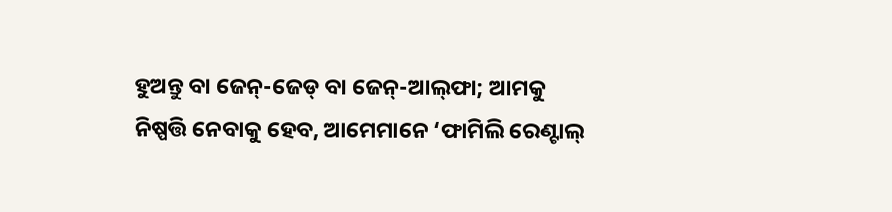ହୁଅନ୍ତୁ ବା ଜେନ୍-ଜେଡ୍ ବା ଜେନ୍-ଆଲ୍‌ଫା; ଆମକୁ ନିଷ୍ପତ୍ତି ନେବାକୁ ହେବ, ଆମେମାନେ ‘ଫାମିଲି ରେଣ୍ଟାଲ୍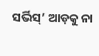ସର୍ଭିସ୍’ ଆଡ଼କୁ ନା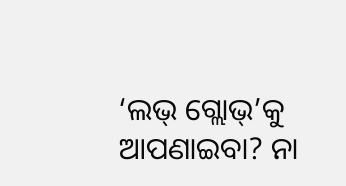‘ଲଭ୍‌ ଗ୍ଲୋଭ୍’କୁ ଆପଣାଇବା? ନା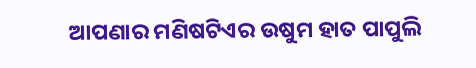ଆପଣାର ମଣିଷଟିଏର ଉଷୁମ ହାତ ପାପୁଲି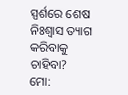ସ୍ପର୍ଶରେ ଶେଷ ନିଃଶ୍ବାସ ତ୍ୟାଗ କରିବାକୁ ଚାହିବା?
ମୋ: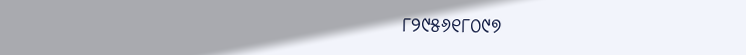୮୨୯୫୬୧୮୦୯୭